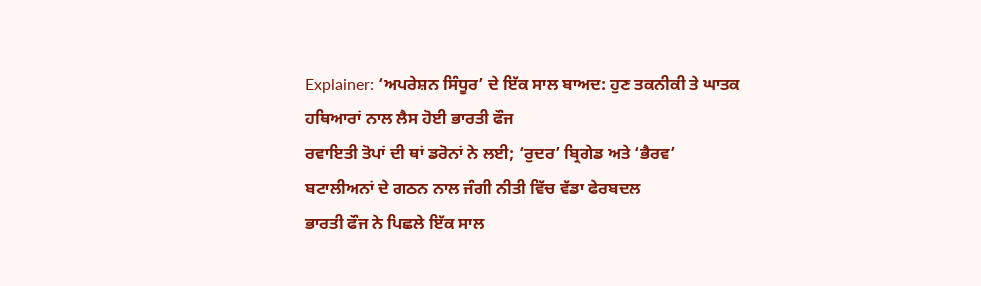Explainer: ‘ਅਪਰੇਸ਼ਨ ਸਿੰਧੂਰ’ ਦੇ ਇੱਕ ਸਾਲ ਬਾਅਦ: ਹੁਣ ਤਕਨੀਕੀ ਤੇ ਘਾਤਕ ਹਥਿਆਰਾਂ ਨਾਲ ਲੈਸ ਹੋਈ ਭਾਰਤੀ ਫੌਜ
ਰਵਾਇਤੀ ਤੋਪਾਂ ਦੀ ਥਾਂ ਡਰੋਨਾਂ ਨੇ ਲਈ; ‘ਰੁਦਰ’ ਬ੍ਰਿਗੇਡ ਅਤੇ ‘ਭੈਰਵ’ ਬਟਾਲੀਅਨਾਂ ਦੇ ਗਠਨ ਨਾਲ ਜੰਗੀ ਨੀਤੀ ਵਿੱਚ ਵੱਡਾ ਫੇਰਬਦਲ
ਭਾਰਤੀ ਫੌਜ ਨੇ ਪਿਛਲੇ ਇੱਕ ਸਾਲ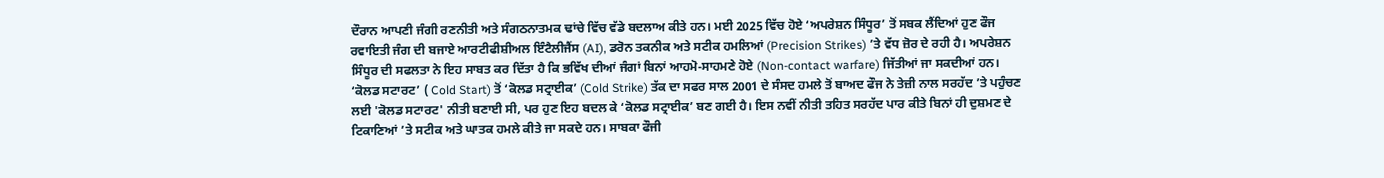ਦੌਰਾਨ ਆਪਣੀ ਜੰਗੀ ਰਣਨੀਤੀ ਅਤੇ ਸੰਗਠਨਾਤਮਕ ਢਾਂਚੇ ਵਿੱਚ ਵੱਡੇ ਬਦਲਾਅ ਕੀਤੇ ਹਨ। ਮਈ 2025 ਵਿੱਚ ਹੋਏ ‘ਅਪਰੇਸ਼ਨ ਸਿੰਧੂਰ’ ਤੋਂ ਸਬਕ ਲੈਂਦਿਆਂ ਹੁਣ ਫੌਜ ਰਵਾਇਤੀ ਜੰਗ ਦੀ ਬਜਾਏ ਆਰਟੀਫੀਸ਼ੀਅਲ ਇੰਟੈਲੀਜੈਂਸ (AI), ਡਰੋਨ ਤਕਨੀਕ ਅਤੇ ਸਟੀਕ ਹਮਲਿਆਂ (Precision Strikes) ’ਤੇ ਵੱਧ ਜ਼ੋਰ ਦੇ ਰਹੀ ਹੈ। ਅਪਰੇਸ਼ਨ ਸਿੰਧੂਰ ਦੀ ਸਫਲਤਾ ਨੇ ਇਹ ਸਾਬਤ ਕਰ ਦਿੱਤਾ ਹੈ ਕਿ ਭਵਿੱਖ ਦੀਆਂ ਜੰਗਾਂ ਬਿਨਾਂ ਆਹਮੋ-ਸਾਹਮਣੇ ਹੋਏ (Non-contact warfare) ਜਿੱਤੀਆਂ ਜਾ ਸਕਦੀਆਂ ਹਨ।
‘ਕੋਲਡ ਸਟਾਰਟ’ ( Cold Start) ਤੋਂ ‘ਕੋਲਡ ਸਟ੍ਰਾਈਕ’ (Cold Strike) ਤੱਕ ਦਾ ਸਫਰ ਸਾਲ 2001 ਦੇ ਸੰਸਦ ਹਮਲੇ ਤੋਂ ਬਾਅਦ ਫੌਜ ਨੇ ਤੇਜ਼ੀ ਨਾਲ ਸਰਹੱਦ ’ਤੇ ਪਹੁੰਚਣ ਲਈ 'ਕੋਲਡ ਸਟਾਰਟ' ਨੀਤੀ ਬਣਾਈ ਸੀ, ਪਰ ਹੁਣ ਇਹ ਬਦਲ ਕੇ ‘ਕੋਲਡ ਸਟ੍ਰਾਈਕ’ ਬਣ ਗਈ ਹੈ। ਇਸ ਨਵੀਂ ਨੀਤੀ ਤਹਿਤ ਸਰਹੱਦ ਪਾਰ ਕੀਤੇ ਬਿਨਾਂ ਹੀ ਦੁਸ਼ਮਣ ਦੇ ਟਿਕਾਣਿਆਂ ’ਤੇ ਸਟੀਕ ਅਤੇ ਘਾਤਕ ਹਮਲੇ ਕੀਤੇ ਜਾ ਸਕਦੇ ਹਨ। ਸਾਬਕਾ ਫੌਜੀ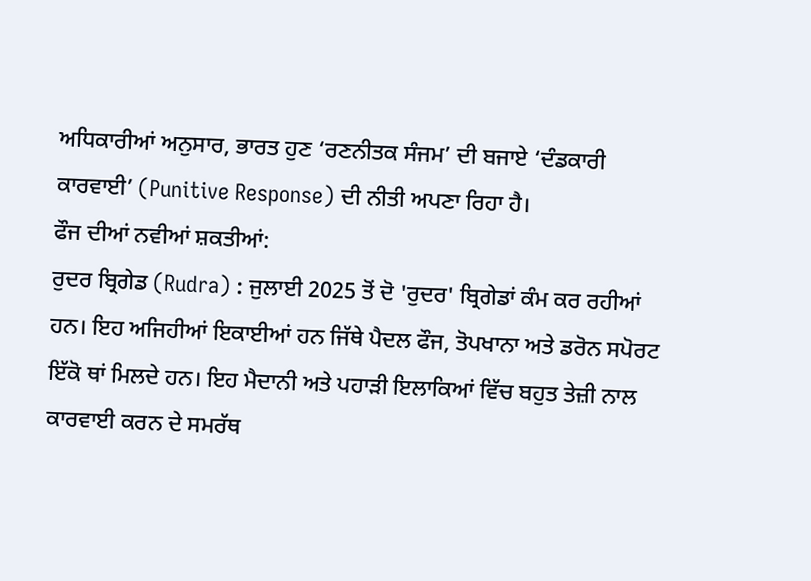ਅਧਿਕਾਰੀਆਂ ਅਨੁਸਾਰ, ਭਾਰਤ ਹੁਣ ‘ਰਣਨੀਤਕ ਸੰਜਮ’ ਦੀ ਬਜਾਏ ‘ਦੰਡਕਾਰੀ ਕਾਰਵਾਈ’ (Punitive Response) ਦੀ ਨੀਤੀ ਅਪਣਾ ਰਿਹਾ ਹੈ।
ਫੌਜ ਦੀਆਂ ਨਵੀਆਂ ਸ਼ਕਤੀਆਂ:
ਰੁਦਰ ਬ੍ਰਿਗੇਡ (Rudra) : ਜੁਲਾਈ 2025 ਤੋਂ ਦੋ 'ਰੁਦਰ' ਬ੍ਰਿਗੇਡਾਂ ਕੰਮ ਕਰ ਰਹੀਆਂ ਹਨ। ਇਹ ਅਜਿਹੀਆਂ ਇਕਾਈਆਂ ਹਨ ਜਿੱਥੇ ਪੈਦਲ ਫੌਜ, ਤੋਪਖਾਨਾ ਅਤੇ ਡਰੋਨ ਸਪੋਰਟ ਇੱਕੋ ਥਾਂ ਮਿਲਦੇ ਹਨ। ਇਹ ਮੈਦਾਨੀ ਅਤੇ ਪਹਾੜੀ ਇਲਾਕਿਆਂ ਵਿੱਚ ਬਹੁਤ ਤੇਜ਼ੀ ਨਾਲ ਕਾਰਵਾਈ ਕਰਨ ਦੇ ਸਮਰੱਥ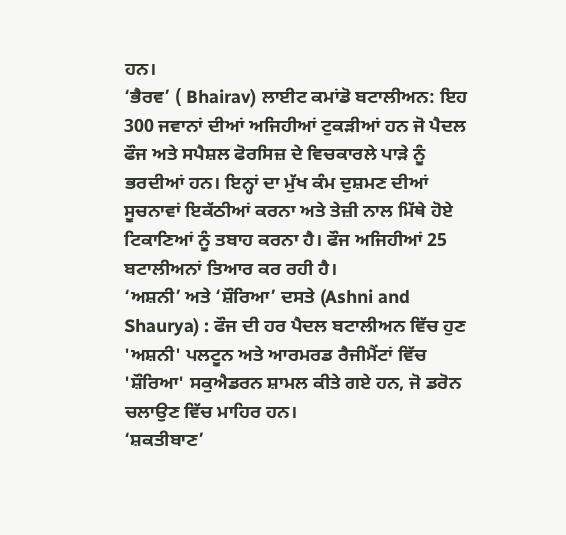ਹਨ।
‘ਭੈਰਵ’ ( Bhairav) ਲਾਈਟ ਕਮਾਂਡੋ ਬਟਾਲੀਅਨ: ਇਹ 300 ਜਵਾਨਾਂ ਦੀਆਂ ਅਜਿਹੀਆਂ ਟੁਕੜੀਆਂ ਹਨ ਜੋ ਪੈਦਲ ਫੌਜ ਅਤੇ ਸਪੈਸ਼ਲ ਫੋਰਸਿਜ਼ ਦੇ ਵਿਚਕਾਰਲੇ ਪਾੜੇ ਨੂੰ ਭਰਦੀਆਂ ਹਨ। ਇਨ੍ਹਾਂ ਦਾ ਮੁੱਖ ਕੰਮ ਦੁਸ਼ਮਣ ਦੀਆਂ ਸੂਚਨਾਵਾਂ ਇਕੱਠੀਆਂ ਕਰਨਾ ਅਤੇ ਤੇਜ਼ੀ ਨਾਲ ਮਿੱਥੇ ਹੋਏ ਟਿਕਾਣਿਆਂ ਨੂੰ ਤਬਾਹ ਕਰਨਾ ਹੈ। ਫੌਜ ਅਜਿਹੀਆਂ 25 ਬਟਾਲੀਅਨਾਂ ਤਿਆਰ ਕਰ ਰਹੀ ਹੈ।
‘ਅਸ਼ਨੀ’ ਅਤੇ ‘ਸ਼ੌਰਿਆ’ ਦਸਤੇ (Ashni and Shaurya) : ਫੌਜ ਦੀ ਹਰ ਪੈਦਲ ਬਟਾਲੀਅਨ ਵਿੱਚ ਹੁਣ 'ਅਸ਼ਨੀ' ਪਲਟੂਨ ਅਤੇ ਆਰਮਰਡ ਰੈਜੀਮੈਂਟਾਂ ਵਿੱਚ 'ਸ਼ੌਰਿਆ' ਸਕੁਐਡਰਨ ਸ਼ਾਮਲ ਕੀਤੇ ਗਏ ਹਨ, ਜੋ ਡਰੋਨ ਚਲਾਉਣ ਵਿੱਚ ਮਾਹਿਰ ਹਨ।
‘ਸ਼ਕਤੀਬਾਣ’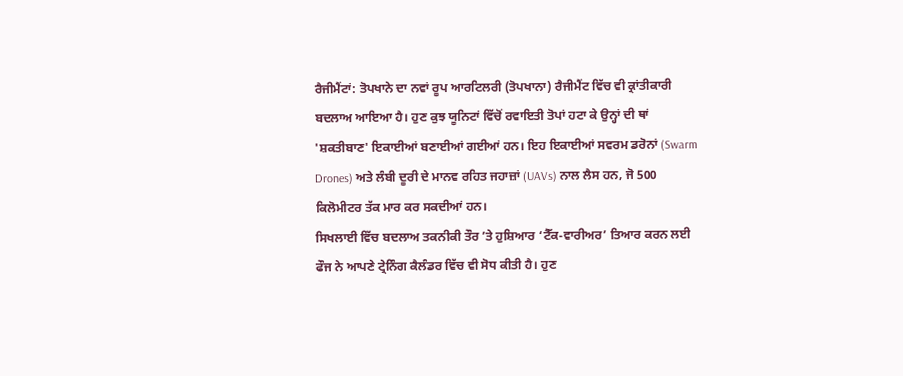ਰੈਜੀਮੈਂਟਾਂ: ਤੋਪਖਾਨੇ ਦਾ ਨਵਾਂ ਰੂਪ ਆਰਟਿਲਰੀ (ਤੋਪਖਾਨਾ) ਰੈਜੀਮੈਂਟ ਵਿੱਚ ਵੀ ਕ੍ਰਾਂਤੀਕਾਰੀ ਬਦਲਾਅ ਆਇਆ ਹੈ। ਹੁਣ ਕੁਝ ਯੂਨਿਟਾਂ ਵਿੱਚੋਂ ਰਵਾਇਤੀ ਤੋਪਾਂ ਹਟਾ ਕੇ ਉਨ੍ਹਾਂ ਦੀ ਥਾਂ 'ਸ਼ਕਤੀਬਾਣ' ਇਕਾਈਆਂ ਬਣਾਈਆਂ ਗਈਆਂ ਹਨ। ਇਹ ਇਕਾਈਆਂ ਸਵਰਮ ਡਰੋਨਾਂ (Swarm Drones) ਅਤੇ ਲੰਬੀ ਦੂਰੀ ਦੇ ਮਾਨਵ ਰਹਿਤ ਜਹਾਜ਼ਾਂ (UAVs) ਨਾਲ ਲੈਸ ਹਨ, ਜੋ 500 ਕਿਲੋਮੀਟਰ ਤੱਕ ਮਾਰ ਕਰ ਸਕਦੀਆਂ ਹਨ।
ਸਿਖਲਾਈ ਵਿੱਚ ਬਦਲਾਅ ਤਕਨੀਕੀ ਤੌਰ ’ਤੇ ਹੁਸ਼ਿਆਰ ‘ਟੈੱਕ-ਵਾਰੀਅਰ’ ਤਿਆਰ ਕਰਨ ਲਈ ਫੌਜ ਨੇ ਆਪਣੇ ਟ੍ਰੇਨਿੰਗ ਕੈਲੰਡਰ ਵਿੱਚ ਵੀ ਸੋਧ ਕੀਤੀ ਹੈ। ਹੁਣ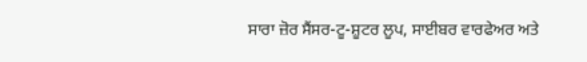ਸਾਰਾ ਜ਼ੋਰ ਸੈਂਸਰ-ਟੂ-ਸ਼ੂਟਰ ਲੂਪ, ਸਾਈਬਰ ਵਾਰਫੇਅਰ ਅਤੇ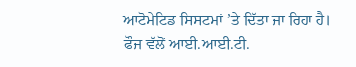ਆਟੋਮੇਟਿਡ ਸਿਸਟਮਾਂ ’ਤੇ ਦਿੱਤਾ ਜਾ ਰਿਹਾ ਹੈ। ਫੌਜ ਵੱਲੋਂ ਆਈ.ਆਈ.ਟੀ.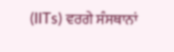(IITs) ਵਰਗੇ ਸੰਸਥਾਨਾਂ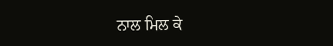ਨਾਲ ਮਿਲ ਕੇ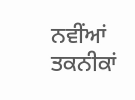ਨਵੀਂਆਂ ਤਕਨੀਕਾਂ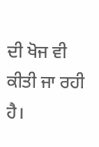ਦੀ ਖੋਜ ਵੀ ਕੀਤੀ ਜਾ ਰਹੀ ਹੈ।